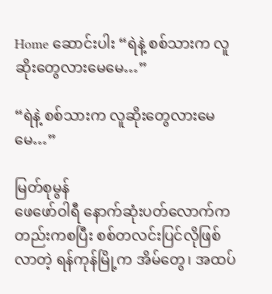Home ဆောင်းပါး “ရဲနဲ့ စစ်သားက လူဆိုးတွေလားမေမေ…”

“ရဲနဲ့ စစ်သားက လူဆိုးတွေလားမေမေ…”

မြတ်စုမွန်
ဖေဖော်ဝါရီ နောက်ဆုံးပတ်လောက်ကတည်းကစပြီး စစ်တလင်းပြင်လိုဖြစ်လာတဲ့ ရန်ကုန်မြို့က အိမ်တွေ၊ အထပ်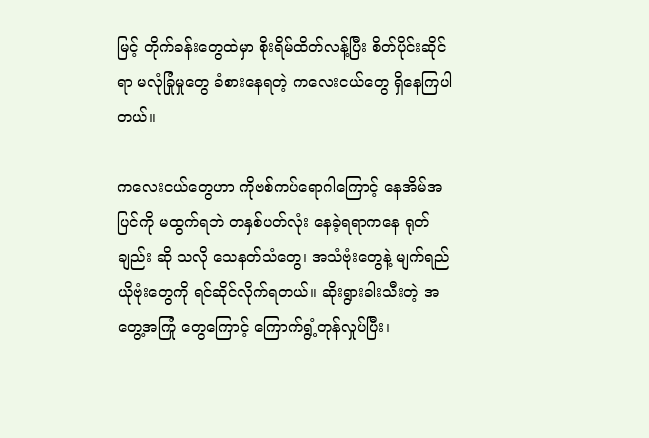မြင့် တိုက်ခန်းတွေထဲမှာ စိုးရိမ်ထိတ်လန့်ပြီး စိတ်ပိုင်းဆိုင်ရာ မလုံခြုံမှုတွေ ခံစားနေရတဲ့ ကလေးငယ်တွေ ရှိနေကြပါတယ်။

ကလေးငယ်တွေဟာ ကိုဗစ်ကပ်ရောဂါကြောင့် နေအိမ်အပြင်ကို မထွက်ရဘဲ တနှစ်ပတ်လုံး နေခဲ့ရရာကနေ ရုတ်ချည်း ဆို သလို သေနတ်သံတွေ၊ အသံဗုံးတွေနဲ့ မျက်ရည်ယိုဗုံးတွေကို ရင်ဆိုင်လိုက်ရတယ်။ ဆိုးရွားခါးသီးတဲ့ အတွေ့အကြုံ တွေကြောင့် ကြောက်ရွံ့တုန်လှုပ်ပြီး၊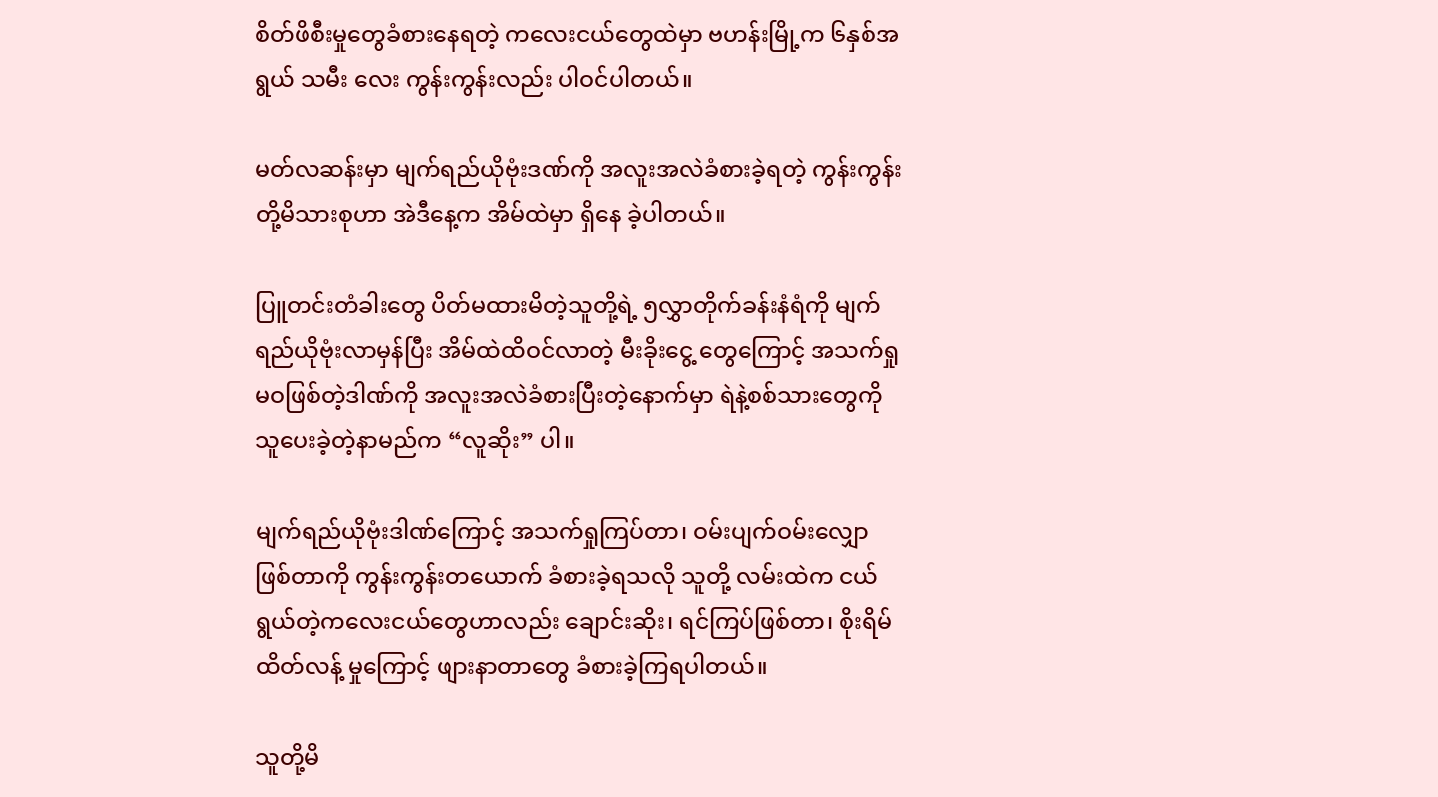စိတ်ဖိစီးမှုတွေခံစားနေရတဲ့ ကလေးငယ်တွေထဲမှာ ဗဟန်းမြို့က ၆နှစ်အရွယ် သမီး လေး ကွန်းကွန်းလည်း ပါဝင်ပါတယ်။

မတ်လဆန်းမှာ မျက်ရည်ယိုဗုံးဒဏ်ကို အလူးအလဲခံစားခဲ့ရတဲ့ ကွန်းကွန်းတို့မိသားစုဟာ အဲဒီနေ့က အိမ်ထဲမှာ ရှိနေ ခဲ့ပါတယ်။

ပြူတင်းတံခါးတွေ ပိတ်မထားမိတဲ့သူတို့ရဲ့ ၅လွှာတိုက်ခန်းနံရံကို မျက်ရည်ယိုဗုံးလာမှန်ပြီး အိမ်ထဲထိဝင်လာတဲ့ မီးခိုးငွေ့ တွေကြောင့် အသက်ရှုမဝဖြစ်တဲ့ဒါဏ်ကို အလူးအလဲခံစားပြီးတဲ့နောက်မှာ ရဲနဲ့စစ်သားတွေကို သူပေးခဲ့တဲ့နာမည်က “လူဆိုး” ပါ။

မျက်ရည်ယိုဗုံးဒါဏ်ကြောင့် အသက်ရှုကြပ်တာ၊ ဝမ်းပျက်ဝမ်းလျှောဖြစ်တာကို ကွန်းကွန်းတယောက် ခံစားခဲ့ရသလို သူတို့ လမ်းထဲက ငယ်ရွယ်တဲ့ကလေးငယ်တွေဟာလည်း ချောင်းဆိုး၊ ရင်ကြပ်ဖြစ်တာ၊ စိုးရိမ်ထိတ်လန့် မှုကြောင့် ဖျားနာတာတွေ ခံစားခဲ့ကြရပါတယ်။

သူတို့မိ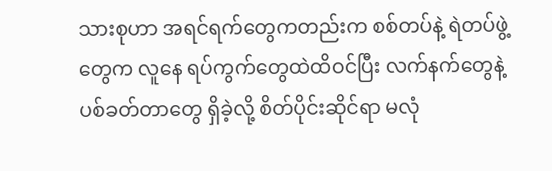သားစုဟာ အရင်ရက်တွေကတည်းက စစ်တပ်နဲ့ ရဲတပ်ဖွဲ့တွေက လူနေ ရပ်ကွက်တွေထဲထိဝင်ပြီး လက်နက်တွေနဲ့ ပစ်ခတ်တာတွေ ရှိခဲ့လို့ စိတ်ပိုင်းဆိုင်ရာ မလုံ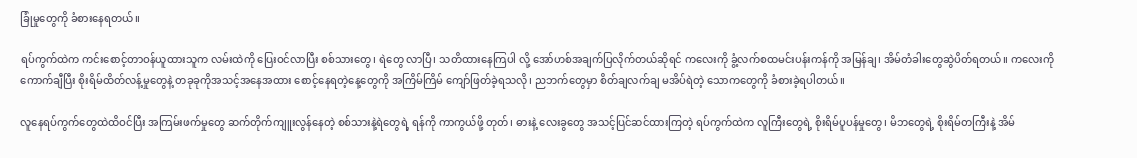ခြုံမှုတွေကို ခံစားနေရတယ်။

ရပ်ကွက်ထဲက ကင်းစောင့်တာဝန်ယူထားသူက လမ်းထဲကို ပြေးဝင်လာပြီး စစ်သားတွေ၊ ရဲတွေ လာပြီ၊ သတိထားနေကြပါ လို့ အော်ဟစ်အချက်ပြလိုက်တယ်ဆိုရင် ကလေးကို ခွံ့လက်စထမင်းပန်းကန်ကို အမြန်ချ၊ အိမ်တံခါးတွေဆွဲပိတ်ရတယ်။ ကလေးကိုကောက်ချီပြီး စိုးရိမ်ထိတ်လန့်မှုတွေနဲ့ တခုခုကိုအသင့်အနေအထား စောင့်နေရတဲ့နေ့တွေကို အကြိမ်ကြိမ် ကျော်ဖြတ်ခဲ့ရသလို၊ ညဘက်တွေမှာ စိတ်ချလက်ချ မအိပ်ရဲတဲ့ သောကတွေကို ခံစားခဲ့ရပါတယ်။

လူနေရပ်ကွက်တွေထဲထိဝင်ပြီး အကြမ်းဖက်မှုတွေ ဆက်တိုက်ကျူးလွန်နေတဲ့ စစ်သားနဲ့ရဲတွေရဲ့ ရန်ကို ကာကွယ်ဖို့ တုတ်၊ ဓားနဲ့ လေးခွတွေ အသင့်ပြင်ဆင်ထားကြတဲ့ ရပ်ကွက်ထဲက လူကြီးတွေရဲ့ စိုးရိမ်ပူပန်မှုတွေ၊ မိဘတွေရဲ့ စိုးရိမ်တကြီးနဲ့ အိမ်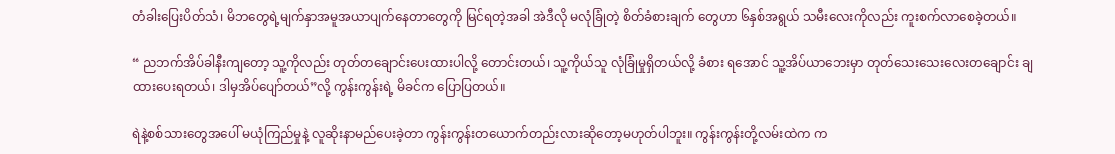တံခါးပြေးပိတ်သံ၊ မိဘတွေရဲ့မျက်နှာအမူအယာပျက်နေတာတွေကို မြင်ရတဲ့အခါ အဲဒီလို မလုံခြုံတဲ့ စိတ်ခံစားချက် တွေဟာ ၆နှစ်အရွယ် သမီးလေးကိုလည်း ကူးစက်လာစေခဲ့တယ်။

“ ညဘက်အိပ်ခါနီးကျတော့ သူ့ကိုလည်း တုတ်တချောင်းပေးထားပါလို့ တောင်းတယ်၊ သူ့ကိုယ်သူ လုံခြုံမှုရှိတယ်လို့ ခံစား ရအောင် သူ့အိပ်ယာဘေးမှာ တုတ်သေးသေးလေးတချောင်း ချထားပေးရတယ်၊ ဒါမှအိပ်ပျော်တယ်”လို့ ကွန်းကွန်းရဲ့ မိခင်က ပြောပြတယ်။

ရဲနဲ့စစ်သားတွေအပေါ် မယုံကြည်မှုနဲ့ လူဆိုးနာမည်ပေးခဲ့တာ ကွန်းကွန်းတယောက်တည်းလားဆိုတော့မဟုတ်ပါဘူး။ ကွန်းကွန်းတို့လမ်းထဲက က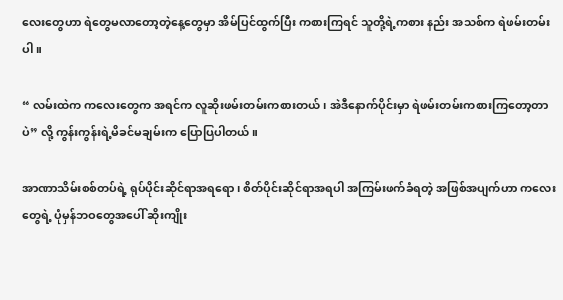လေးတွေဟာ ရဲတွေမလာတော့တဲ့နေ့တွေမှာ အိမ်ပြင်ထွက်ပြီး ကစားကြရင် သူတို့ရဲ့ကစား နည်း အသစ်က ရဲဖမ်းတမ်းပါ။

“ လမ်းထဲက ကလေးတွေက အရင်က လူဆိုးဖမ်းတမ်းကစားတယ်၊ အဲဒီနောက်ပိုင်းမှာ ရဲဖမ်းတမ်းကစားကြတော့တာပဲ” လို့ ကွန်းကွန်းရဲ့မိခင်မချမ်းက ပြောပြပါတယ်။

အာဏာသိမ်းစစ်တပ်ရဲ့ ရုပ်ပိုင်းဆိုင်ရာအရရော၊ စိတ်ပိုင်းဆိုင်ရာအရပါ အကြမ်းဖက်ခံရတဲ့ အဖြစ်အပျက်ဟာ ကလေး တွေရဲ့ ပုံမှန်ဘဝတွေအပေါ် ဆိုးကျိုး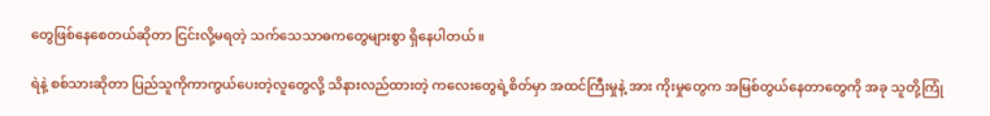တွေဖြစ်နေစေတယ်ဆိုတာ ငြင်းလို့မရတဲ့ သက်သေသာဓကတွေများစွာ ရှိနေပါတယ်။

ရဲနဲ့ စစ်သားဆိုတာ ပြည်သူကိုကာကွယ်ပေးတဲ့လူတွေလို့ သိနားလည်ထားတဲ့ ကလေးတွေရဲ့စိတ်မှာ အထင်ကြီးမှုနဲ့ အား ကိုးမှုတွေက အမြစ်တွယ်နေတာတွေကို အခု သူတို့ကြုံ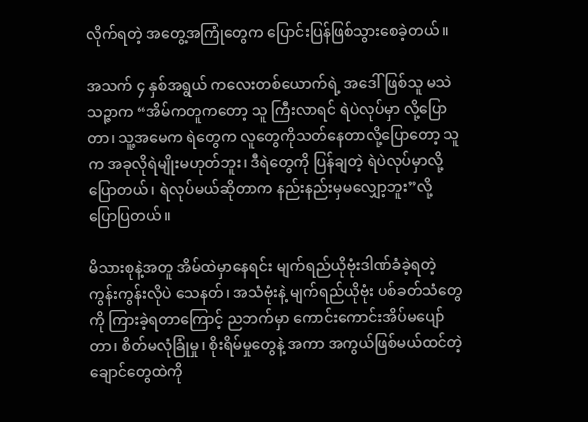လိုက်ရတဲ့ အတွေ့အကြုံတွေက ပြောင်းပြန်ဖြစ်သွားစေခဲ့တယ်။

အသက် ၄ နှစ်အရွယ် ကလေးတစ်ယောက်ရဲ့ အဒေါ်ဖြစ်သူ မသဲသဉ္ဇာက “အိမ်ကတူကတော့ သူ ကြီးလာရင် ရဲပဲလုပ်မှာ လို့ပြောတာ၊ သူ့အမေက ရဲတွေက လူတွေကိုသတ်နေတာလို့ပြောတော့ သူက အခုလိုရဲမျိုးမဟုတ်ဘူး၊ ဒီရဲတွေကို ပြန်ချတဲ့ ရဲပဲလုပ်မှာလို့ ပြောတယ်၊ ရဲလုပ်မယ်ဆိုတာက နည်းနည်းမှမလျှော့ဘူး”လို့ ပြောပြတယ်။

မိသားစုနဲ့အတူ အိမ်ထဲမှာနေရင်း မျက်ရည်ယိုဗုံးဒါဏ်ခံခဲ့ရတဲ့ ကွန်းကွန်းလိုပဲ သေနတ်၊ အသံဗုံးနဲ့ မျက်ရည်ယိုဗုံး ပစ်ခတ်သံတွေကို ကြားခဲ့ရတာကြောင့် ညဘက်မှာ ကောင်းကောင်းအိပ်မပျော်တာ၊ စိတ်မလုံခြုံမှု၊ စိုးရိမ်မှုတွေနဲ့ အကာ အကွယ်ဖြစ်မယ်ထင်တဲ့ ချောင်တွေထဲကို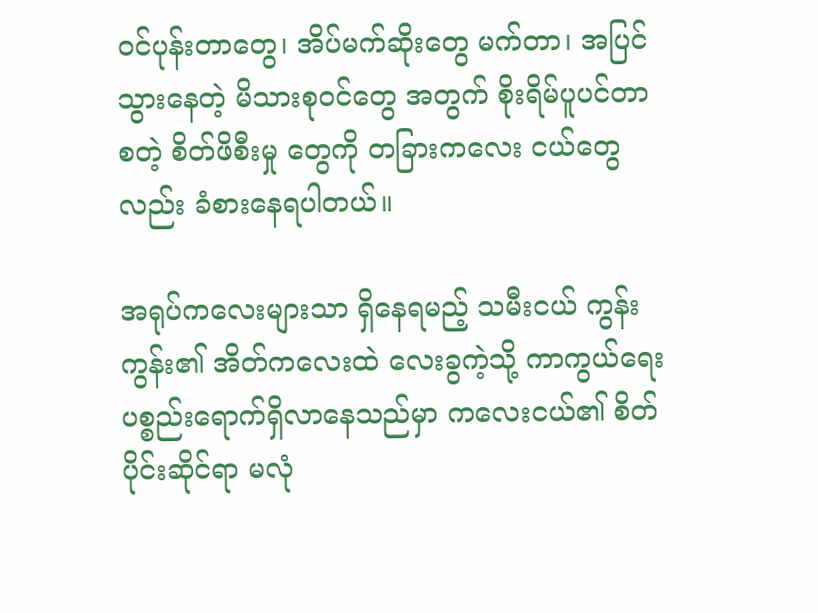ဝင်ပုန်းတာတွေ၊ အိပ်မက်ဆိုးတွေ မက်တာ၊ အပြင်သွားနေတဲ့ မိသားစုဝင်တွေ အတွက် စိုးရိမ်ပူပင်တာ စတဲ့ စိတ်ဖိစီးမှု တွေကို တခြားကလေး ငယ်တွေလည်း ခံစားနေရပါတယ်။

အရုပ်ကလေးများသာ ရှိနေရမည့် သမီးငယ် ကွန်းကွန်း၏ အိတ်ကလေးထဲ လေးခွကဲ့သို့ ကာကွယ်ရေးပစ္စည်းရောက်ရှိလာနေသည်မှာ ကလေးငယ်၏ စိတ်ပိုင်းဆိုင်ရာ မလုံ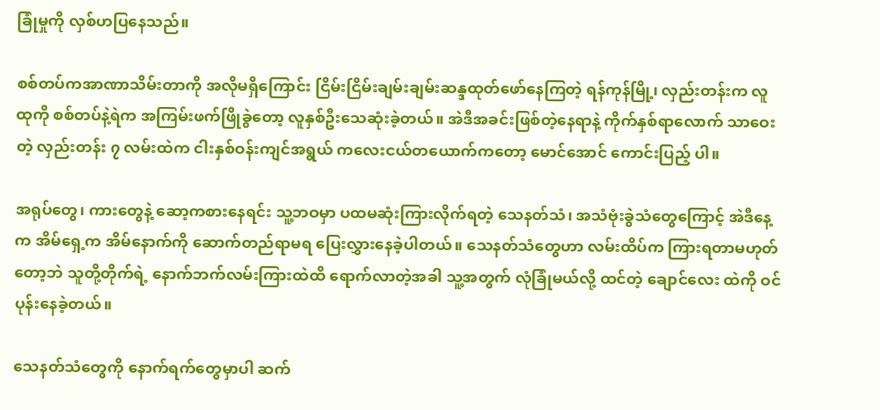ခြုံမှုကို လှစ်ဟပြနေသည်။

စစ်တပ်ကအာဏာသိမ်းတာကို အလိုမရှိကြောင်း ငြိမ်းငြိမ်းချမ်းချမ်းဆန္ဒထုတ်ဖော်နေကြတဲ့ ရန်ကုန်မြို့၊ လှည်းတန်းက လူထုကို စစ်တပ်နဲ့ရဲက အကြမ်းဖက်ဖြိုခွဲတော့ လူနှစ်ဦးသေဆုံးခဲ့တယ်။ အဲဒီအခင်းဖြစ်တဲ့နေရာနဲ့ ကိုက်နှစ်ရာလောက် သာဝေးတဲ့ လှည်းတန်း ၇ လမ်းထဲက ငါးနှစ်ဝန်းကျင်အရွယ် ကလေးငယ်တယောက်ကတော့ မောင်အောင် ကောင်းပြည့် ပါ။

အရုပ်တွေ၊ ကားတွေနဲ့ ဆော့ကစားနေရင်း သူ့ဘဝမှာ ပထမဆုံးကြားလိုက်ရတဲ့ သေနတ်သံ၊ အသံဗုံးခွဲသံတွေကြောင့် အဲဒီနေ့က အိမ်ရှေ့က အိမ်နောက်ကို ဆောက်တည်ရာမရ ပြေးလွှားနေခဲ့ပါတယ်။ သေနတ်သံတွေဟာ လမ်းထိပ်က ကြားရတာမဟုတ်တော့ဘဲ သူတို့တိုက်ရဲ့ နောက်ဘက်လမ်းကြားထဲထိ ရောက်လာတဲ့အခါ သူ့အတွက် လုံခြုံမယ်လို့ ထင်တဲ့ ချောင်လေး ထဲကို ဝင်ပုန်းနေခဲ့တယ်။

သေနတ်သံတွေကို နောက်ရက်တွေမှာပါ ဆက်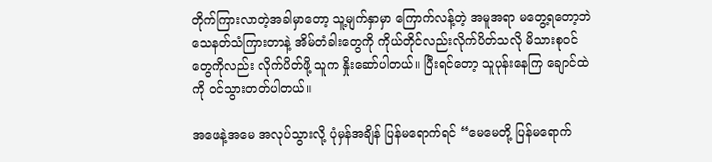တိုက်ကြားလာတဲ့အခါမှာတော့ သူ့မျက်နှာမှာ ကြောက်လန့်တဲ့ အမူအရာ မတွေ့ရတော့ဘဲ သေနတ်သံကြားတာနဲ့ အိမ်တံခါးတွေကို ကိုယ်တိုင်လည်းလိုက်ပိတ်သလို မိသားစုဝင်တွေကိုလည်း လိုက်ပိတ်ဖို့ သူက နှိုးဆော်ပါတယ်။ ပြီးရင်တော့ သူပုန်းနေကြ ချောင်ထဲကို ဝင်သွားတတ်ပါတယ်။

အဖေနဲ့အမေ အလုပ်သွားလို့ ပုံမှန်အချိန် ပြန်မရောက်ရင် “မေမေတို့ ပြန်မရောက်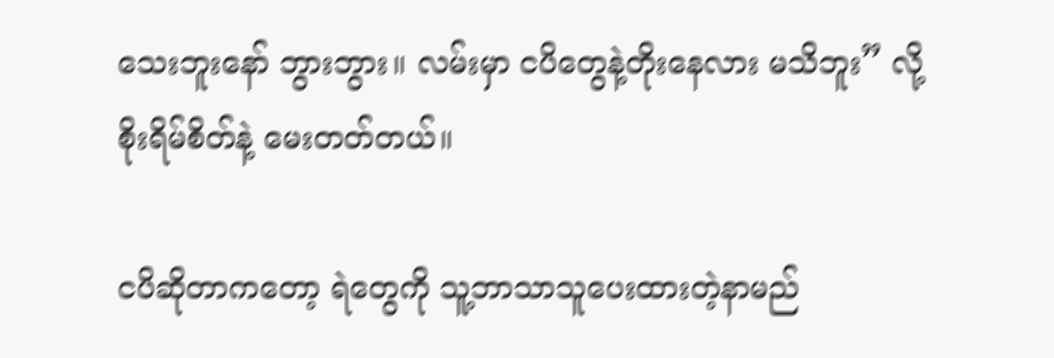သေးဘူးနော် ဘွားဘွား။ လမ်းမှာ ငပိတွေနဲ့တိုးနေလား မသိဘူး” လို့ စိုးရိမ်စိတ်နဲ့ မေးတတ်တယ်။

ငပိဆိုတာကတော့ ရဲတွေကို သူ့ဘာသာသူပေးထားတဲ့နာမည်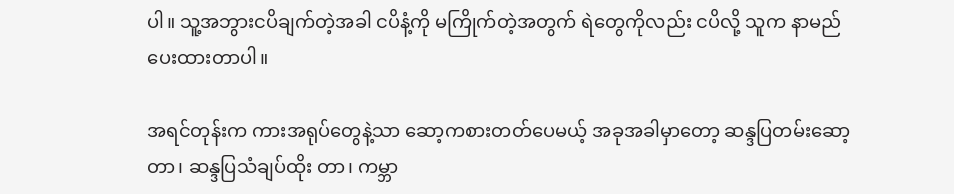ပါ။ သူ့အဘွားငပိချက်တဲ့အခါ ငပိနံ့ကို မကြိုက်တဲ့အတွက် ရဲတွေကိုလည်း ငပိလို့ သူက နာမည်ပေးထားတာပါ။

အရင်တုန်းက ကားအရုပ်တွေနဲ့သာ ဆော့ကစားတတ်ပေမယ့် အခုအခါမှာတော့ ဆန္ဒပြတမ်းဆော့တာ၊ ဆန္ဒပြသံချပ်ထိုး တာ၊ ကမ္ဘာ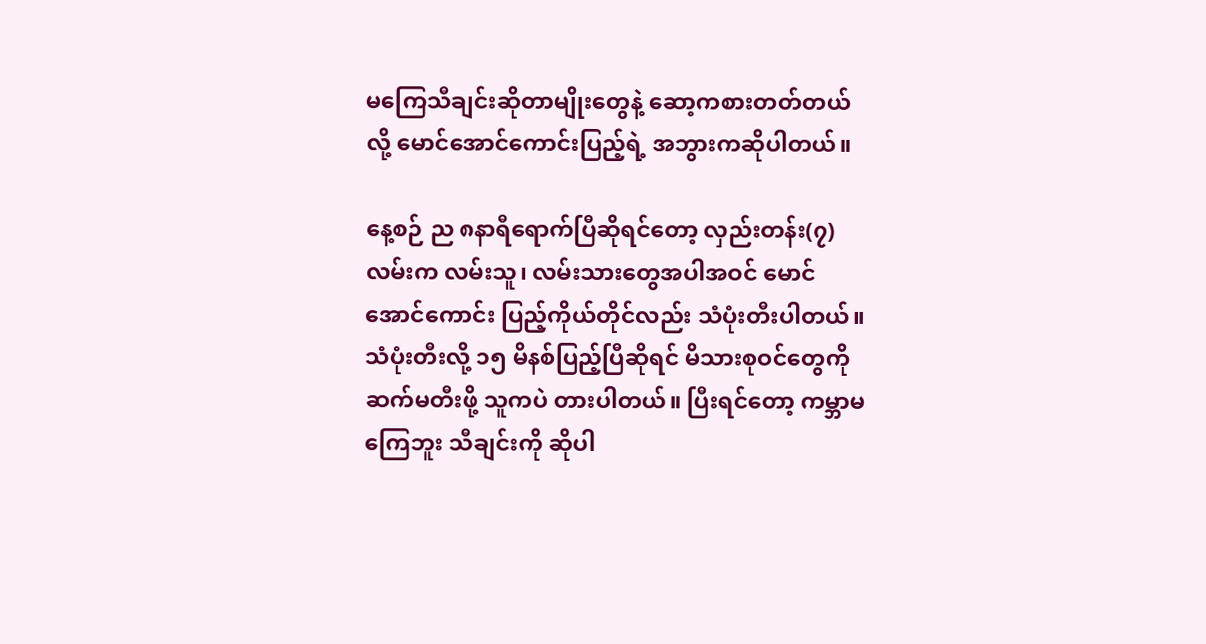မကြေသီချင်းဆိုတာမျိုးတွေနဲ့ ဆော့ကစားတတ်တယ်လို့ မောင်အောင်ကောင်းပြည့်ရဲ့ အဘွားကဆိုပါတယ်။

နေ့စဉ် ည ၈နာရီရောက်ပြီဆိုရင်တော့ လှည်းတန်း(၇) လမ်းက လမ်းသူ၊ လမ်းသားတွေအပါအဝင် မောင်အောင်ကောင်း ပြည့်ကိုယ်တိုင်လည်း သံပုံးတီးပါတယ်။ သံပုံးတီးလို့ ၁၅ မိနစ်ပြည့်ပြီဆိုရင် မိသားစုဝင်တွေကိုဆက်မတီးဖို့ သူကပဲ တားပါတယ်။ ပြီးရင်တော့ ကမ္ဘာမကြေဘူး သီချင်းကို ဆိုပါ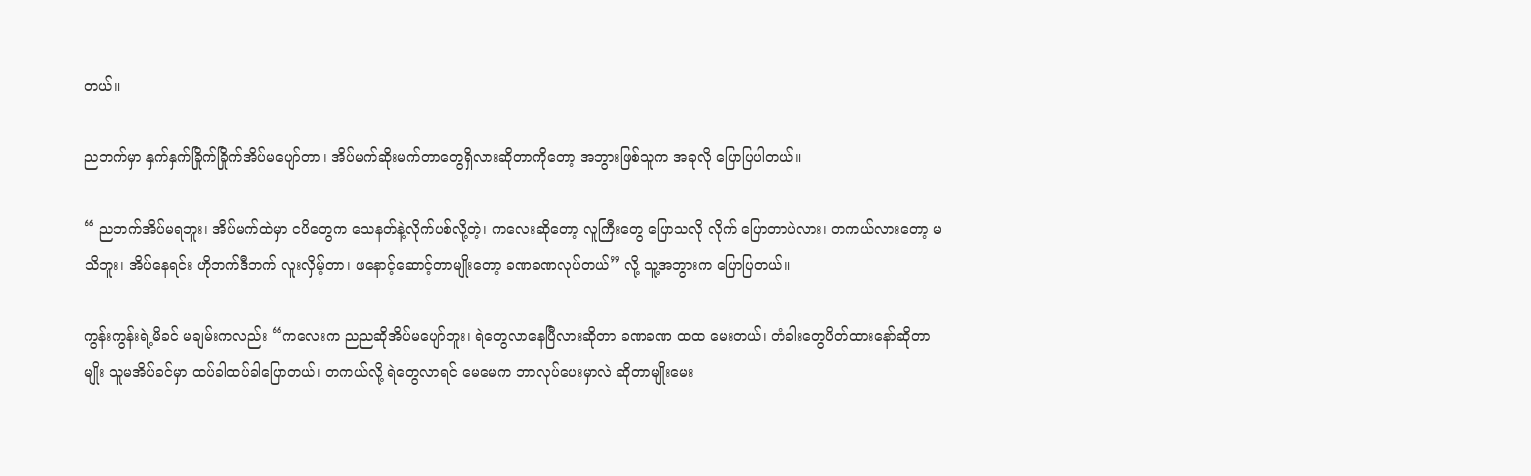တယ်။

ညဘက်မှာ နှက်နှက်ခြိုက်ခြိုက်အိပ်မပျော်တာ၊ အိပ်မက်ဆိုးမက်တာတွေရှိလားဆိုတာကိုတော့ အဘွားဖြစ်သူက အခုလို ပြောပြပါတယ်။

“ ညဘက်အိပ်မရဘူး၊ အိပ်မက်ထဲမှာ ငပိတွေက သေနတ်နဲ့လိုက်ပစ်လို့တဲ့၊ ကလေးဆိုတော့ လူကြီးတွေ ပြောသလို လိုက် ပြောတာပဲလား၊ တကယ်လားတော့ မသိဘူး၊ အိပ်နေရင်း ဟိုဘက်ဒီဘက် လူးလှိမ့်တာ၊ ဖနောင့်ဆောင့်တာမျိုးတော့ ခဏခဏလုပ်တယ်” လို့ သူ့အဘွားက ပြောပြတယ်။

ကွန်းကွန်းရဲ့မိခင် မချမ်းကလည်း “ကလေးက ညညဆိုအိပ်မပျော်ဘူး၊ ရဲတွေလာနေပြီလားဆိုတာ ခဏခဏ ထထ မေးတယ်၊ တံခါးတွေပိတ်ထားနော်ဆိုတာမျိုး သူမအိပ်ခင်မှာ ထပ်ခါထပ်ခါပြောတယ်၊ တကယ်လို့ ရဲတွေလာရင် မေမေက ဘာလုပ်ပေးမှာလဲ ဆိုတာမျိုးမေး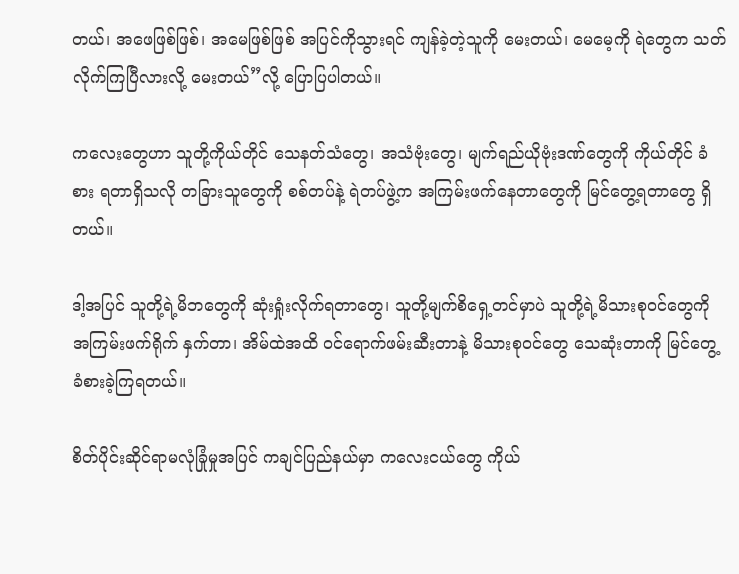တယ်၊ အဖေဖြစ်ဖြစ်၊ အမေဖြစ်ဖြစ် အပြင်ကိုသွားရင် ကျန်ခဲ့တဲ့သူကို မေးတယ်၊ မေမေ့ကို ရဲတွေက သတ်လိုက်ကြပြီလားလို့ မေးတယ်”လို့ ပြောပြပါတယ်။

ကလေးတွေဟာ သူတို့ကိုယ်တိုင် သေနတ်သံတွေ၊ အသံဗုံးတွေ၊ မျက်ရည်ယိုဗုံးဒဏ်တွေကို ကိုယ်တိုင် ခံစား ရတာရှိသလို တခြားသူတွေကို စစ်တပ်နဲ့ ရဲတပ်ဖွဲ့က အကြမ်းဖက်နေတာတွေကို မြင်တွေ့ရတာတွေ ရှိတယ်။

ဒါ့အပြင် သူတို့ရဲ့မိဘတွေကို ဆုံးရှုံးလိုက်ရတာတွေ၊ သူတို့မျက်စိရှေ့တင်မှာပဲ သူတို့ရဲ့မိသားစုဝင်တွေကို အကြမ်းဖက်ရိုက် နှက်တာ၊ အိမ်ထဲအထိ ဝင်ရောက်ဖမ်းဆီးတာနဲ့ မိသားစုဝင်တွေ သေဆုံးတာကို မြင်တွေ့ ခံစားခဲ့ကြရတယ်။

စိတ်ပိုင်းဆိုင်ရာမလုံခြုံမှုအပြင် ကချင်ပြည်နယ်မှာ ကလေးငယ်တွေ ကိုယ်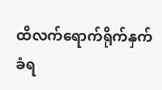ထိလက်ရောက်ရိုက်နှက်ခံရ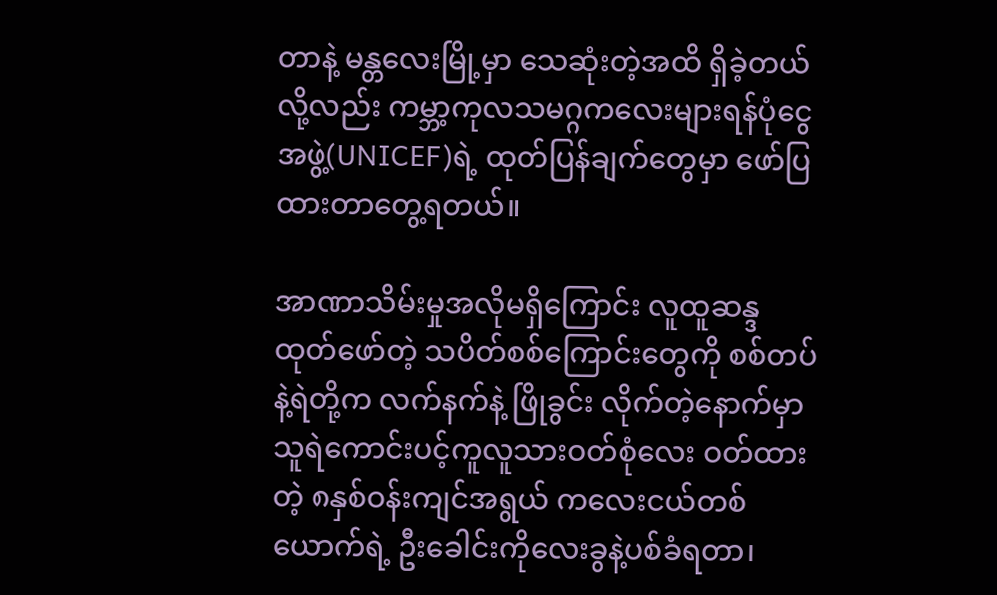တာနဲ့ မန္တလေးမြို့မှာ သေဆုံးတဲ့အထိ ရှိခဲ့တယ်လို့လည်း ကမ္ဘာ့ကုလသမဂ္ဂကလေးများရန်ပုံငွေအဖွဲ့(UNICEF)ရဲ့ ထုတ်ပြန်ချက်တွေမှာ ဖော်ပြ ထားတာတွေ့ရတယ်။

အာဏာသိမ်းမှုအလိုမရှိကြောင်း လူထူဆန္ဒထုတ်ဖော်တဲ့ သပိတ်စစ်ကြောင်းတွေကို စစ်တပ်နဲ့ရဲတို့က လက်နက်နဲ့ ဖြိုခွင်း လိုက်တဲ့နောက်မှာ သူရဲကောင်းပင့်ကူလူသားဝတ်စုံလေး ဝတ်ထားတဲ့ ၈နှစ်ဝန်းကျင်အရွယ် ကလေးငယ်တစ်ယောက်ရဲ့ ဦးခေါင်းကိုလေးခွနဲ့ပစ်ခံရတာ၊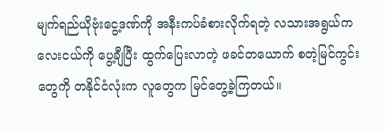မျက်ရည်ယိုဗုံးငွေ့ဒဏ်ကို အနီးကပ်ခံစားလိုက်ရတဲ့ လသားအရွယ်ကလေးငယ်ကို ပွေ့ချီပြီး ထွက်ပြေးလာတဲ့ ဖခင်တယောက် စတဲ့မြင်ကွင်းတွေကို တနိုင်ငံလုံးက လူတွေက မြင်တွေ့ခဲ့ကြတယ်။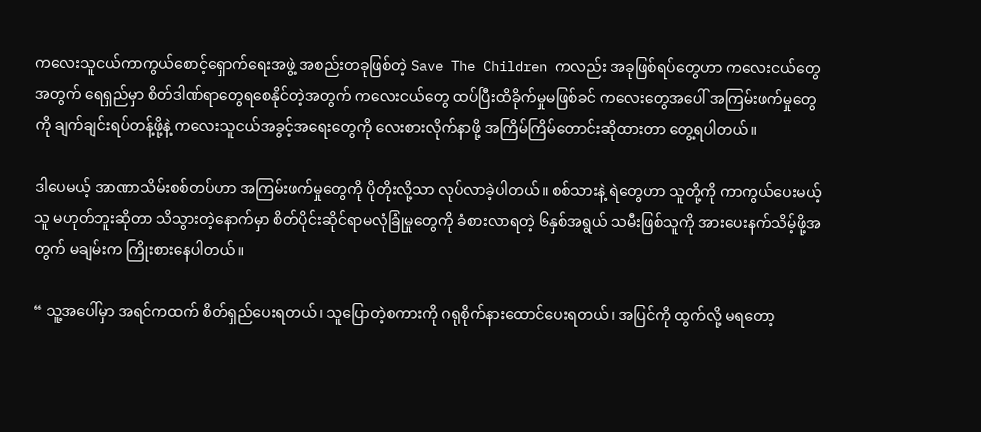ကလေးသူငယ်ကာကွယ်စောင့်ရှောက်ရေးအဖွဲ့ အစည်းတခုဖြစ်တဲ့ Save The Children ကလည်း အခုဖြစ်ရပ်တွေဟာ ကလေးငယ်တွေအတွက် ရေရှည်မှာ စိတ်ဒါဏ်ရာတွေရစေနိုင်တဲ့အတွက် ကလေးငယ်တွေ ထပ်ပြီးထိခိုက်မှုမဖြစ်ခင် ကလေးတွေအပေါ် အကြမ်းဖက်မှုတွေကို ချက်ချင်းရပ်တန့်ဖို့နဲ့ ကလေးသူငယ်အခွင့်အရေးတွေကို လေးစားလိုက်နာဖို့ အကြိမ်ကြိမ်တောင်းဆိုထားတာ တွေ့ရပါတယ်။

ဒါပေမယ့် အာဏာသိမ်းစစ်တပ်ဟာ အကြမ်းဖက်မှုတွေကို ပိုတိုးလို့သာ လုပ်လာခဲ့ပါတယ်။ စစ်သားနဲ့ ရဲတွေဟာ သူတို့ကို ကာကွယ်ပေးမယ့်သူ မဟုတ်ဘူးဆိုတာ သိသွားတဲ့နောက်မှာ စိတ်ပိုင်းဆိုင်ရာမလုံခြုံမှုတွေကို ခံစားလာရတဲ့ ၆နှစ်အရွယ် သမီးဖြစ်သူကို အားပေးနက်သိမ့်ဖို့အတွက် မချမ်းက ကြိုးစားနေပါတယ်။

“ သူ့အပေါ်မှာ အရင်ကထက် စိတ်ရှည်ပေးရတယ်၊ သူပြောတဲ့စကားကို ဂရုစိုက်နားထောင်ပေးရတယ်၊ အပြင်ကို ထွက်လို့ မရတော့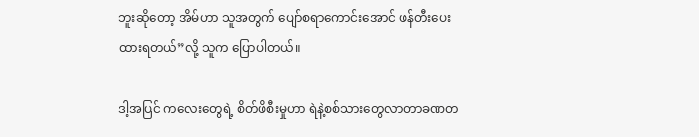ဘူးဆိုတော့ အိမ်ဟာ သူအတွက် ပျော်စရာကောင်းအောင် ဖန်တီးပေးထားရတယ်”လို့ သူက ပြောပါတယ်။

ဒါ့အပြင် ကလေးတွေရဲ့ စိတ်ဖိစီးမှုဟာ ရဲနဲ့စစ်သားတွေလာတာခဏတ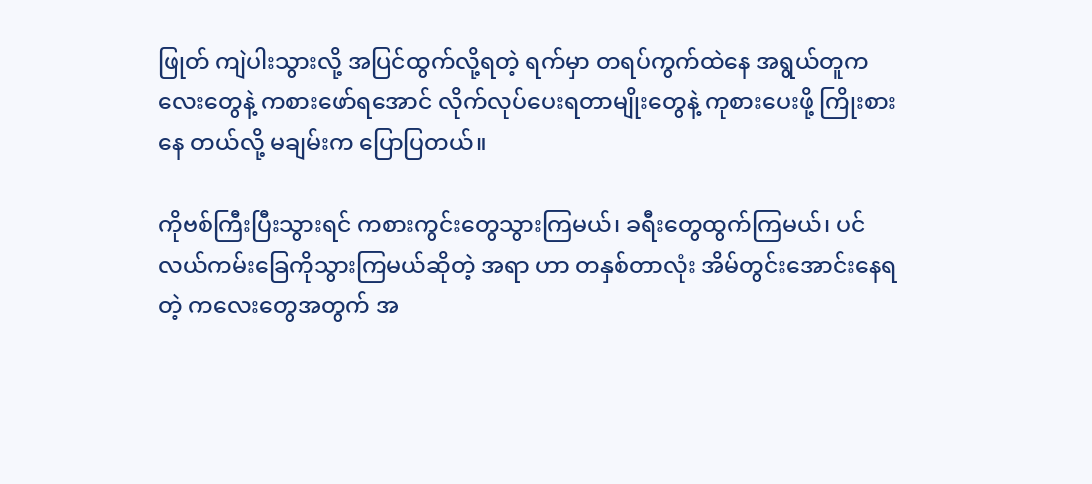ဖြုတ် ကျဲပါးသွားလို့ အပြင်ထွက်လို့ရတဲ့ ရက်မှာ တရပ်ကွက်ထဲနေ အရွယ်တူကလေးတွေနဲ့ ကစားဖော်ရအောင် လိုက်လုပ်ပေးရတာမျိုးတွေနဲ့ ကုစားပေးဖို့ ကြိုးစားနေ တယ်လို့ မချမ်းက ပြောပြတယ်။

ကိုဗစ်ကြီးပြီးသွားရင် ကစားကွင်းတွေသွားကြမယ်၊ ခရီးတွေထွက်ကြမယ်၊ ပင်လယ်ကမ်းခြေကိုသွားကြမယ်ဆိုတဲ့ အရာ ဟာ တနှစ်တာလုံး အိမ်တွင်းအောင်းနေရတဲ့ ကလေးတွေအတွက် အ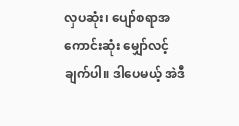လှပဆုံး၊ ပျော်စရာအကောင်းဆုံး မျှော်လင့်ချက်ပါ။ ဒါပေမယ့် အဲဒီ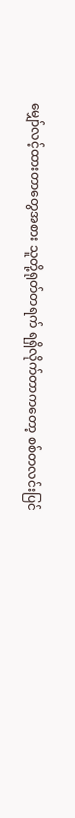မျှော်လင့်ထားတာတွေအစား သူတို့ရုတ်တရက် ရရှိလိုက်တာကတော့ စစ်တလင်းပြင်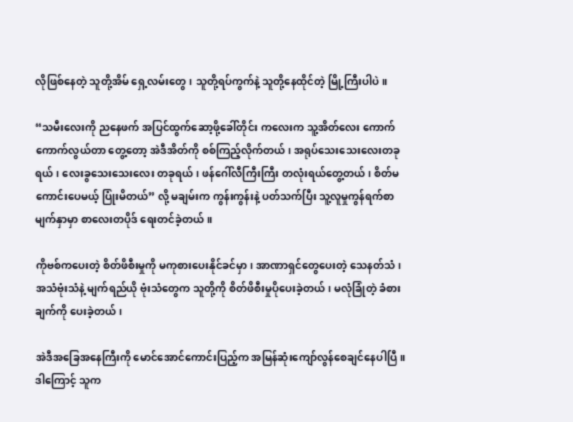လိုဖြစ်နေတဲ့ သူတို့အိမ် ရှေ့လမ်းတွေ၊ သူတို့ရပ်ကွက်နဲ့ သူတို့နေထိုင်တဲ့ မြို့ကြီးပါပဲ။

“သမီးလေးကို ညနေဖက် အပြင်ထွက်ဆော့ဖို့ခေါ်တိုင်း ကလေးက သူ့အိတ်လေး ကောက်ကောက်လွယ်တာ တွေ့တော့ အဲဒီအိတ်ကို စစ်ကြည့်လိုက်တယ်၊ အရုပ်သေးသေးလေးတခုရယ်၊ လေးခွသေးသေးလေး တခုရယ်၊ ဖန်ဂေါ်လီကြီးကြီး တလုံးရယ်တွေ့တယ်၊ စိတ်မကောင်းပေမယ့် ပြုံးမိတယ်” လို့ မချမ်းက ကွန်းကွန်းနဲ့ ပတ်သက်ပြီး သူ့လူမှုကွန်ရက်စာ မျက်နှာမှာ စာလေးတပိုဒ် ရေးတင်ခဲ့တယ်။

ကိုဗစ်ကပေးတဲ့ စိတ်ဖိစီးမှုကို မကုစားပေးနိုင်ခင်မှာ၊ အာဏာရှင်တွေပေးတဲ့ သေနတ်သံ၊ အသံဗုံးသံနဲ့ မျက်ရည်ယို ဗုံးသံတွေက သူတို့ကို စိတ်ဖိစီးမှုပိုပေးခဲ့တယ်၊ မလုံခြုံတဲ့ ခံစားချက်ကို ပေးခဲ့တယ်၊

အဲဒီအခြေအနေကြီးကို မောင်အောင်ကောင်းပြည့်က အမြန်ဆုံးကျော်လွန်စေချင်နေပါပြီ။ ဒါကြောင့် သူက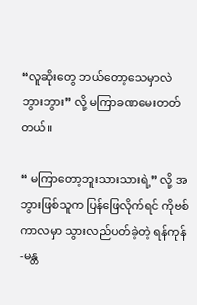“လူဆိုးတွေ ဘယ်တော့သေမှာလဲ ဘွားဘွား” လို့ မကြာခဏမေးတတ်တယ်။

“ မကြာတော့ဘူးသားသားရဲ့” လို့ အဘွားဖြစ်သူက ပြန်ဖြေလိုက်ရင် ကိုဗစ်ကာလမှာ သွားလည်ပတ်ခဲ့တဲ့ ရန်ကုန်-မန္တ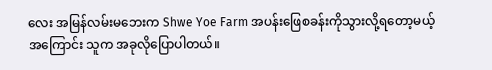လေး အမြန်လမ်းမဘေးက Shwe Yoe Farm အပန်းဖြေစခန်းကိုသွားလို့ရတော့မယ့်အကြောင်း သူက အခုလိုပြောပါတယ်။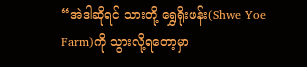“အဲဒါဆိုရင် သားတို့ ရွှေရိုးဖန်း(Shwe Yoe Farm)ကို သွားလို့ရတော့မှာ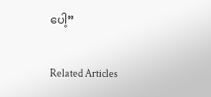ပေါ့”

Related Articles